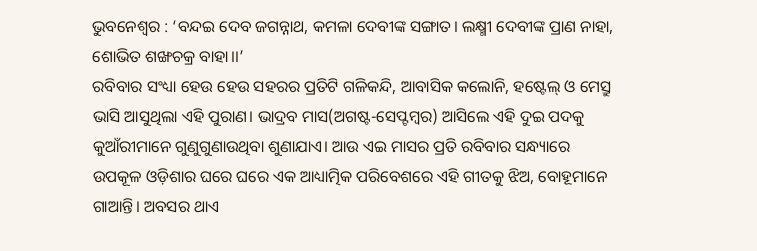ଭୁବନେଶ୍ୱର : ‘ବନ୍ଦଇ ଦେବ ଜଗନ୍ନାଥ, କମଳା ଦେବୀଙ୍କ ସଙ୍ଗାତ। ଲକ୍ଷ୍ମୀ ଦେବୀଙ୍କ ପ୍ରାଣ ନାହା, ଶୋଭିତ ଶଙ୍ଖଚକ୍ର ବାହା।।’
ରବିବାର ସଂଧ୍ୟା ହେଉ ହେଉ ସହରର ପ୍ରତିଟି ଗଳିକନ୍ଦି, ଆବାସିକ କଲୋନି, ହଷ୍ଟେଲ୍ ଓ ମେସ୍ରୁ ଭାସି ଆସୁଥିଲା ଏହି ପୁରାଣ। ଭାଦ୍ରବ ମାସ(ଅଗଷ୍ଟ-ସେପ୍ଟମ୍ବର) ଆସିଲେ ଏହି ଦୁଇ ପଦକୁ କୁଆଁରୀମାନେ ଗୁଣୁଗୁଣାଉଥିବା ଶୁଣାଯାଏ। ଆଉ ଏଇ ମାସର ପ୍ରତି ରବିବାର ସନ୍ଧ୍ୟାରେ ଉପକୂଳ ଓଡ଼ିଶାର ଘରେ ଘରେ ଏକ ଆଧ୍ୟାତ୍ମିକ ପରିବେଶରେ ଏହି ଗୀତକୁ ଝିଅ, ବୋହୂମାନେ ଗାଆନ୍ତି। ଅବସର ଥାଏ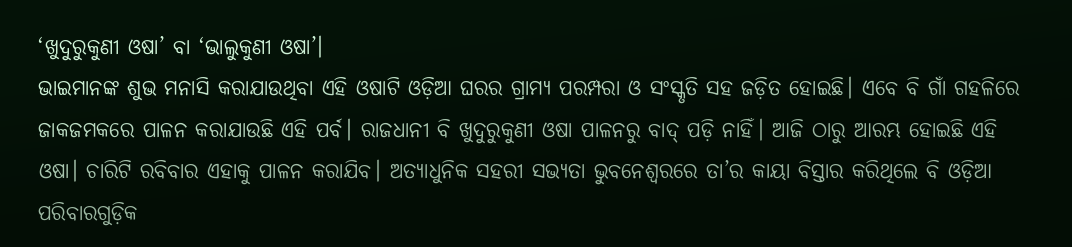‘ଖୁଦୁରୁକୁଣୀ ଓଷା’ ବା ‘ଭାଲୁକୁଣୀ ଓଷା’।
ଭାଇମାନଙ୍କ ଶୁଭ ମନାସି କରାଯାଉଥିବା ଏହି ଓଷାଟି ଓଡ଼ିଆ ଘରର ଗ୍ରାମ୍ୟ ପରମ୍ପରା ଓ ସଂସ୍କୃତି ସହ ଜଡ଼ିତ ହୋଇଛି। ଏବେ ବି ଗାଁ ଗହଳିରେ ଜାକଜମକରେ ପାଳନ କରାଯାଉଛି ଏହି ପର୍ବ। ରାଜଧାନୀ ବି ଖୁଦୁରୁକୁଣୀ ଓଷା ପାଳନରୁ ବାଦ୍ ପଡ଼ି ନାହିଁ। ଆଜି ଠାରୁ ଆରମ୍ଭ ହୋଇଛି ଏହି ଓଷା। ଚାରିଟି ରବିବାର ଏହାକୁ ପାଳନ କରାଯିବ। ଅତ୍ୟାଧୁନିକ ସହରୀ ସଭ୍ୟତା ଭୁବନେଶ୍ୱରରେ ତା’ର କାୟା ବିସ୍ତାର କରିଥିଲେ ବି ଓଡ଼ିଆ ପରିବାରଗୁଡ଼ିକ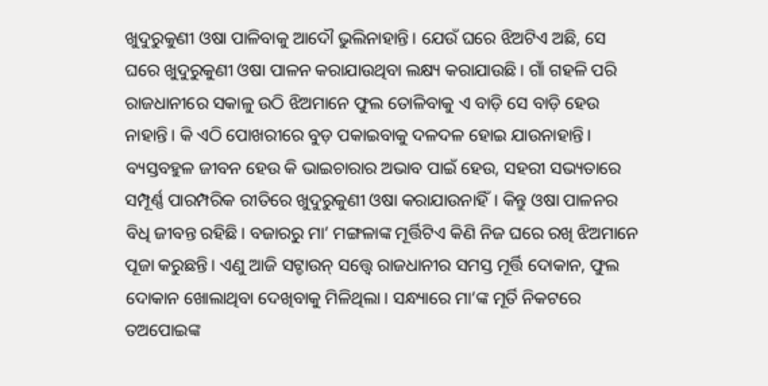ଖୁଦୁରୁକୁଣୀ ଓଷା ପାଳିବାକୁ ଆଦୌ ଭୁଲିନାହାନ୍ତି। ଯେଉଁ ଘରେ ଝିଅଟିଏ ଅଛି, ସେ ଘରେ ଖୁଦୁରୁକୁଣୀ ଓଷା ପାଳନ କରାଯାଉଥିବା ଲକ୍ଷ୍ୟ କରାଯାଉଛି। ଗାଁ ଗହଳି ପରି ରାଜଧାନୀରେ ସକାଳୁ ଉଠି ଝିଅମାନେ ଫୁଲ ତୋଳିବାକୁ ଏ ବାଡ଼ି ସେ ବାଡ଼ି ହେଉ ନାହାନ୍ତି। କି ଏଠି ପୋଖରୀରେ ବୁଡ଼ ପକାଇବାକୁ ଦଳଦଳ ହୋଇ ଯାଉନାହାନ୍ତି। ବ୍ୟସ୍ତବହୁଳ ଜୀବନ ହେଉ କି ଭାଇଚାରାର ଅଭାବ ପାଇଁ ହେଉ, ସହରୀ ସଭ୍ୟତାରେ ସମ୍ପୂର୍ଣ୍ଣ ପାରମ୍ପରିକ ରୀତିରେ ଖୁଦୁରୁକୁଣୀ ଓଷା କରାଯାଉନାହିଁ। କିନ୍ତୁ ଓଷା ପାଳନର ବିଧି ଜୀବନ୍ତ ରହିଛି। ବଜାରରୁ ମା’ ମଙ୍ଗଳାଙ୍କ ମୂର୍ତ୍ତିଟିଏ କିଣି ନିଜ ଘରେ ରଖି ଝିଅମାନେ ପୂଜା କରୁଛନ୍ତି। ଏଣୁ ଆଜି ସଟ୍ଡାଉନ୍ ସତ୍ତ୍ବେ ରାଜଧାନୀର ସମସ୍ତ ମୂର୍ତ୍ତି ଦୋକାନ, ଫୁଲ ଦୋକାନ ଖୋଲାଥିବା ଦେଖିବାକୁ ମିଳିଥିଲା। ସନ୍ଧ୍ୟାରେ ମା’ଙ୍କ ମୂର୍ତି ନିକଟରେ ତଅପୋଇଙ୍କ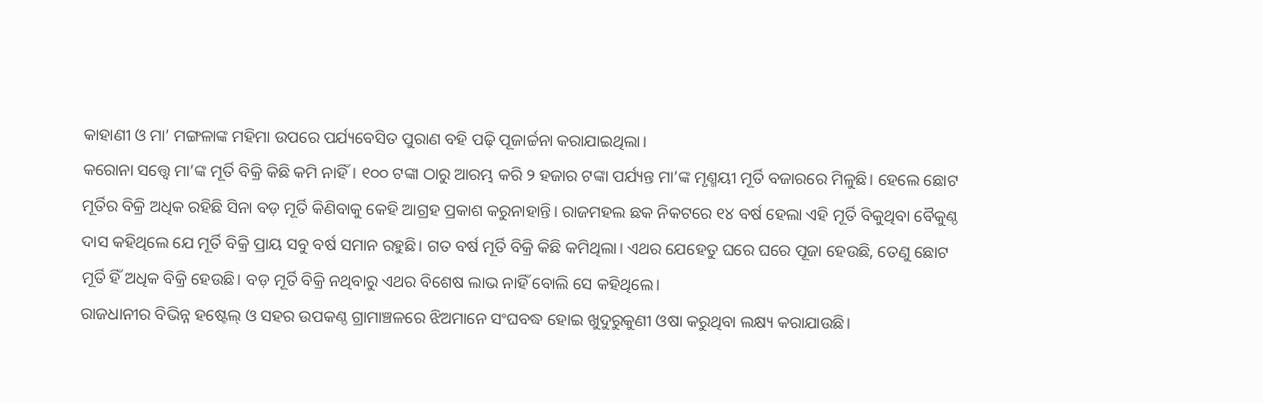କାହାଣୀ ଓ ମା’ ମଙ୍ଗଳାଙ୍କ ମହିମା ଉପରେ ପର୍ଯ୍ୟବେସିତ ପୁରାଣ ବହି ପଢ଼ି ପୂଜାର୍ଚ୍ଚନା କରାଯାଇଥିଲା।
କରୋନା ସତ୍ତ୍ବେ ମା’ଙ୍କ ମୂର୍ତି ବିକ୍ରି କିଛି କମି ନାହିଁ। ୧୦୦ ଟଙ୍କା ଠାରୁ ଆରମ୍ଭ କରି ୨ ହଜାର ଟଙ୍କା ପର୍ଯ୍ୟନ୍ତ ମା’ଙ୍କ ମୃଣ୍ମୟୀ ମୂର୍ତି ବଜାରରେ ମିଳୁଛି। ହେଲେ ଛୋଟ ମୂର୍ତିର ବିକ୍ରି ଅଧିକ ରହିଛି ସିନା ବଡ଼ ମୂର୍ତି କିଣିବାକୁ କେହି ଆଗ୍ରହ ପ୍ରକାଶ କରୁନାହାନ୍ତି। ରାଜମହଲ ଛକ ନିକଟରେ ୧୪ ବର୍ଷ ହେଲା ଏହି ମୂର୍ତି ବିକୁଥିବା ବୈକୁଣ୍ଠ ଦାସ କହିଥିଲେ ଯେ ମୂର୍ତି ବିକ୍ରି ପ୍ରାୟ ସବୁ ବର୍ଷ ସମାନ ରହୁଛି। ଗତ ବର୍ଷ ମୂର୍ତି ବିକ୍ରି କିଛି କମିଥିଲା। ଏଥର ଯେହେତୁ ଘରେ ଘରେ ପୂଜା ହେଉଛି, ତେଣୁ ଛୋଟ ମୂର୍ତି ହିଁ ଅଧିକ ବିକ୍ରି ହେଉଛି। ବଡ଼ ମୂର୍ତି ବିକ୍ରି ନଥିବାରୁ ଏଥର ବିଶେଷ ଲାଭ ନାହିଁ ବୋଲି ସେ କହିଥିଲେ।
ରାଜଧାନୀର ବିଭିନ୍ନ ହଷ୍ଟେଲ୍ ଓ ସହର ଉପକଣ୍ଠ ଗ୍ରାମାଞ୍ଚଳରେ ଝିଅମାନେ ସଂଘବଦ୍ଧ ହୋଇ ଖୁଦୁରୁକୁଣୀ ଓଷା କରୁଥିବା ଲକ୍ଷ୍ୟ କରାଯାଉଛି।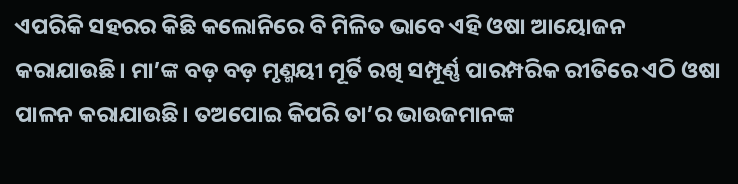ଏପରିକି ସହରର କିଛି କଲୋନିରେ ବି ମିଳିତ ଭାବେ ଏହି ଓଷା ଆୟୋଜନ କରାଯାଉଛି। ମା’ଙ୍କ ବଡ଼ ବଡ଼ ମୃଣ୍ମୟୀ ମୂର୍ତି ରଖି ସମ୍ପୂର୍ଣ୍ଣ ପାରମ୍ପରିକ ରୀତିରେ ଏଠି ଓଷା ପାଳନ କରାଯାଉଛି। ତଅପୋଇ କିପରି ତା’ର ଭାଉଜମାନଙ୍କ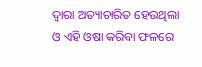ଦ୍ୱାରା ଅତ୍ୟାଚାରିତ ହେଉଥିଲା ଓ ଏହି ଓଷା କରିବା ଫଳରେ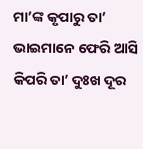ମା’ଙ୍କ କୃପାରୁ ତା’ ଭାଇମାନେ ଫେରି ଆସି କିପରି ତା’ ଦୁଃଖ ଦୂର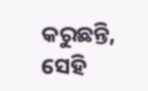କରୁଛନ୍ତି, ସେହି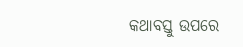କଥାବସ୍ତୁ ଉପରେ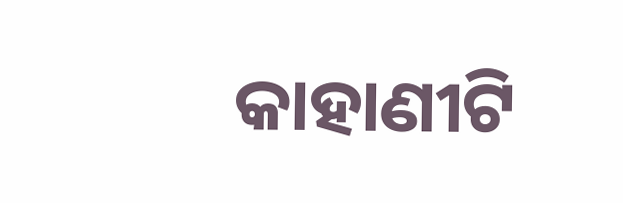କାହାଣୀଟି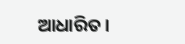ଆଧାରିତ।